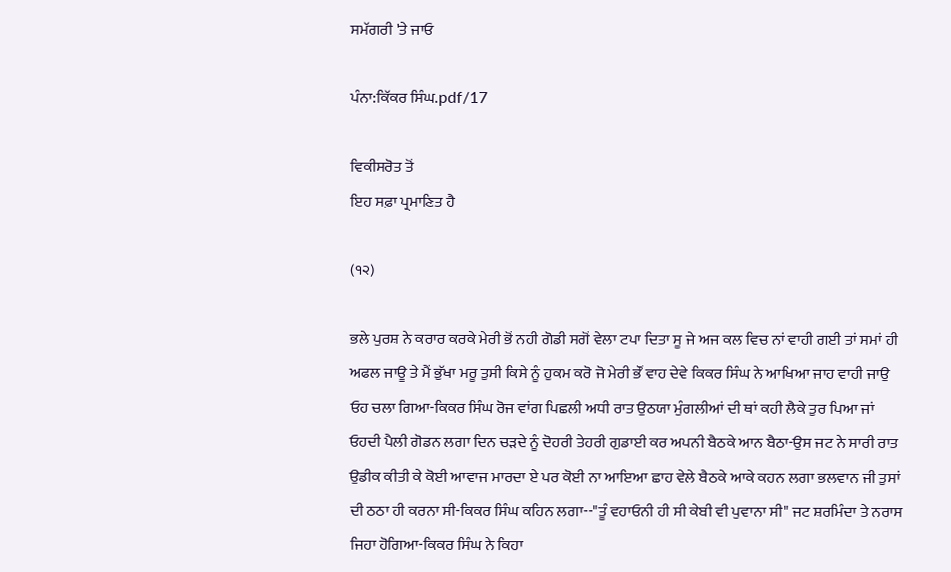ਸਮੱਗਰੀ 'ਤੇ ਜਾਓ

ਪੰਨਾ:ਕਿੱਕਰ ਸਿੰਘ.pdf/17

ਵਿਕੀਸਰੋਤ ਤੋਂ
ਇਹ ਸਫ਼ਾ ਪ੍ਰਮਾਣਿਤ ਹੈ

(੧੨)

ਭਲੇ ਪੁਰਸ਼ ਨੇ ਕਰਾਰ ਕਰਕੇ ਮੇਰੀ ਭੋਂ ਨਹੀ ਗੋਡੀ ਸਗੋਂ ਵੇਲਾ ਟਪਾ ਦਿਤਾ ਸੂ ਜੇ ਅਜ ਕਲ ਵਿਚ ਨਾਂ ਵਾਹੀ ਗਈ ਤਾਂ ਸਮਾਂ ਹੀ ਅਫਲ ਜਾਊ ਤੇ ਮੈਂ ਭੁੱਖਾ ਮਰੂ ਤੁਸੀ ਕਿਸੇ ਨੂੰ ਹੁਕਮ ਕਰੋ ਜੋ ਮੇਰੀ ਭੌਂ ਵਾਹ ਦੇਵੇ ਕਿਕਰ ਸਿੰਘ ਨੇ ਆਖਿਆ ਜਾਹ ਵਾਹੀ ਜਾਉ ਓਹ ਚਲਾ ਗਿਆ-ਕਿਕਰ ਸਿੰਘ ਰੋਜ ਵਾਂਗ ਪਿਛਲੀ ਅਧੀ ਰਾਤ ਉਠਯਾ ਮੁੰਗਲੀਆਂ ਦੀ ਥਾਂ ਕਹੀ ਲੈਕੇ ਤੁਰ ਪਿਆ ਜਾਂ ਓਹਦੀ ਪੈਲੀ ਗੋਡਨ ਲਗਾ ਦਿਨ ਚੜਦੇ ਨੂੰ ਦੋਹਰੀ ਤੇਹਰੀ ਗੁਡਾਈ ਕਰ ਅਪਨੀ ਬੈਠਕੇ ਆਨ ਬੈਠਾ-ਉਸ ਜਟ ਨੇ ਸਾਰੀ ਰਾਤ ਉਡੀਕ ਕੀਤੀ ਕੇ ਕੋਈ ਆਵਾਜ ਮਾਰਦਾ ਏ ਪਰ ਕੋਈ ਨਾ ਆਇਆ ਛਾਹ ਵੇਲੇ ਬੈਠਕੇ ਆਕੇ ਕਹਨ ਲਗਾ ਭਲਵਾਨ ਜੀ ਤੁਸਾਂ ਦੀ ਠਠਾ ਹੀ ਕਰਨਾ ਸੀ-ਕਿਕਰ ਸਿੰਘ ਕਹਿਨ ਲਗਾ--"ਤੂੰ ਵਹਾਓਨੀ ਹੀ ਸੀ ਕੇਬੀ ਵੀ ਪੁਵਾਨਾ ਸੀ" ਜਟ ਸ਼ਰਮਿੰਦਾ ਤੇ ਨਰਾਸ ਜਿਹਾ ਹੋਗਿਆ-ਕਿਕਰ ਸਿੰਘ ਨੇ ਕਿਹਾ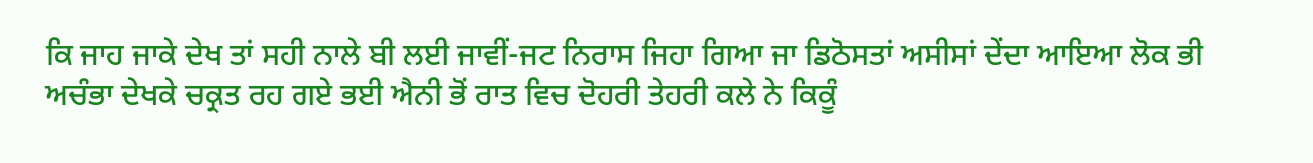ਕਿ ਜਾਹ ਜਾਕੇ ਦੇਖ ਤਾਂ ਸਹੀ ਨਾਲੇ ਬੀ ਲਈ ਜਾਵੀਂ-ਜਟ ਨਿਰਾਸ ਜਿਹਾ ਗਿਆ ਜਾ ਡਿਠੋਸਤਾਂ ਅਸੀਸਾਂ ਦੇਂਦਾ ਆਇਆ ਲੋਕ ਭੀ ਅਚੰਭਾ ਦੇਖਕੇ ਚਕ੍ਰਤ ਰਹ ਗਏ ਭਈ ਐਨੀ ਭੋਂ ਰਾਤ ਵਿਚ ਦੋਹਰੀ ਤੇਹਰੀ ਕਲੇ ਨੇ ਕਿਕੂੰ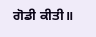ਗੋਡੀ ਕੀਤੀ॥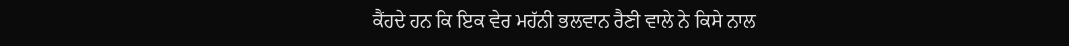ਕੈਂਹਦੇ ਹਨ ਕਿ ਇਕ ਵੇਰ ਮਹੱਨੀ ਭਲਵਾਨ ਰੈਣੀ ਵਾਲੇ ਨੇ ਕਿਸੇ ਨਾਲ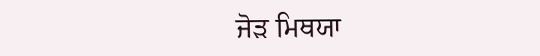ਜੋੜ ਮਿਥਯਾ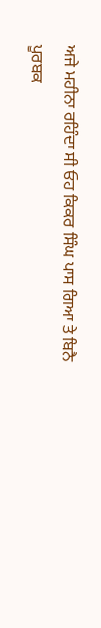ਅਜੇ ਮਹੀਨਾ ਰਹਿੰਦਾ ਸੀ ਓਹ ਕਿਕਰ ਸਿੰਘ ਪਾਸ ਗਿਆ ਤੇ ਬਿਨੈ ਪੂਰਬਕ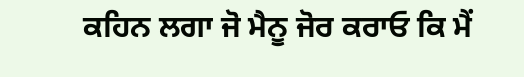ਕਹਿਨ ਲਗਾ ਜੋ ਮੈਨੂ ਜੋਰ ਕਰਾਓ ਕਿ ਮੈਂ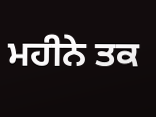ਮਹੀਨੇ ਤਕ